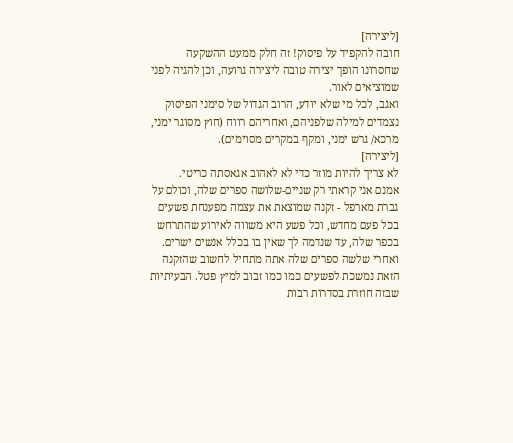[ליצירה]
חובה להקפיד על פיסוק! זה חלק ממעט ההשקעה שחסרונו הופך יצירה טובה ליצירה גרועה, וכן להגיה לפני שמוציאים לאור.
ואגב, לכל מי שלא יודע, הרוב הגדול של סימני הפיסוק נצמדים למילה שלפניהם, ואחריהם רווח (חוץ מסוגר ימני, מרכא/ גרש ימני, ומקף במקרים מסוימים).
[ליצירה]
לא צריך להיות מוזר כדי לא לאהוב אגאסתה כריטי.
אמנם אני קראתי רק שניים-שלושה ספרים שלה, וכולם על גברת מארפל - זקנה שמוצאת את עצמה מפענחת פשעים בכל פעם מחדש, וכל פשע היא משווה לאירוע שהתרחש בכפר שלה, עד שנדמה לך שאין בו בכלל אנשים ישרים. ואחרי שלשה ספרים שלה אתה מתחיל לחשוב שהזקנה הזאת נמשכת לפשעים כמו כמו זבוב למיץ פטל. הבעיתיות שבזה חוזרת בסדרות רבות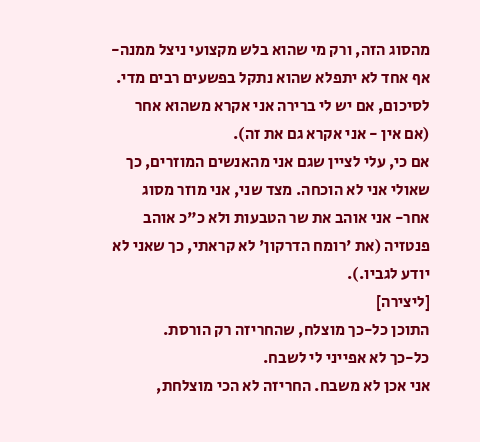מהסוג הזה, ורק מי שהוא בלש מקצועי ניצל ממנה- אף אחד לא יתפלא שהוא נתקל בפשעים רבים מדי.
לסיכום, אם יש לי ברירה אני אקרא משהוא אחר (אם אין - אני אקרא גם את זה).
אם כי, עלי לציין שגם אני מהאנשים המוזרים, כך שאולי אני לא הוכחה. מצד שני, אני מוזר מסוג אחר- אני אוהב את שר הטבעות ולא כ"כ אוהב פנטזיה (את 'רומח הדרקון' לא קראתי, כך שאני לא יודע לגביו.).
[ליצירה]
התוכן כל-כך מוצלח, שהחריזה רק הורסת.
כל-כך לא אפייני לי לשבח.
אני אכן לא משבח. החריזה לא הכי מוצלחת,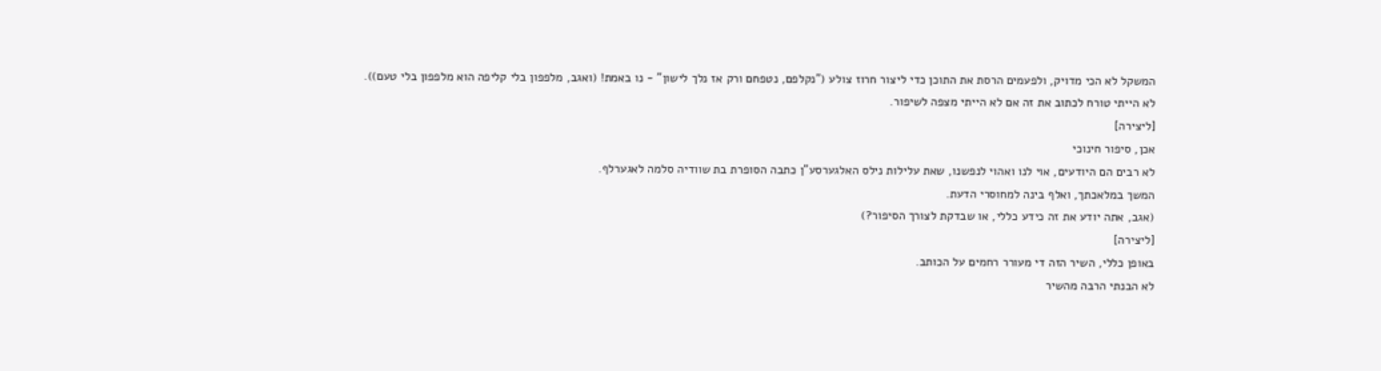המשקל לא הכי מדויק, ולפעמים הרסת את התוכן כדי ליצור חרוז צולע ("נקלפם, נטפחם ורק אז נלך לישון" - נו באמת! (ואגב, מלפפון בלי קליפה הוא מלפפון בלי טעם)).
לא הייתי טורח לכתוב את זה אם לא הייתי מצפה לשיפור.
[ליצירה]
אכן, סיפור חינוכי
לא רבים הם היודעים, אוי לנו ואהוי לנפשנו, שאת עלילות נילס האלגערסע"ן כתבה הסופרת בת שוודיה סלמה לאגערלף.
המשך במלאכתך, ואלף בינה למחוסרי הדעת.
(אגב, אתה יודע את זה כידע כללי, או שבדקת לצורך הסיפור?)
[ליצירה]
באופן כללי, השיר הזה די מעורר רחמים על הכותב.
לא הבנתי הרבה מהשיר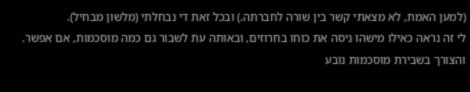(למען האמת, לא מצאתי קשר בין שורה לחברתה.) ובכל זאת די נבחלתי (מלשון מבחיל).
לי זה נראה כאילו מישהו ניסה את כוחו בחרוזים, ובאותה עת לשבור גם כמה מוסכמות, אם אפשר. והצורך בשבירת מוסכמות נובע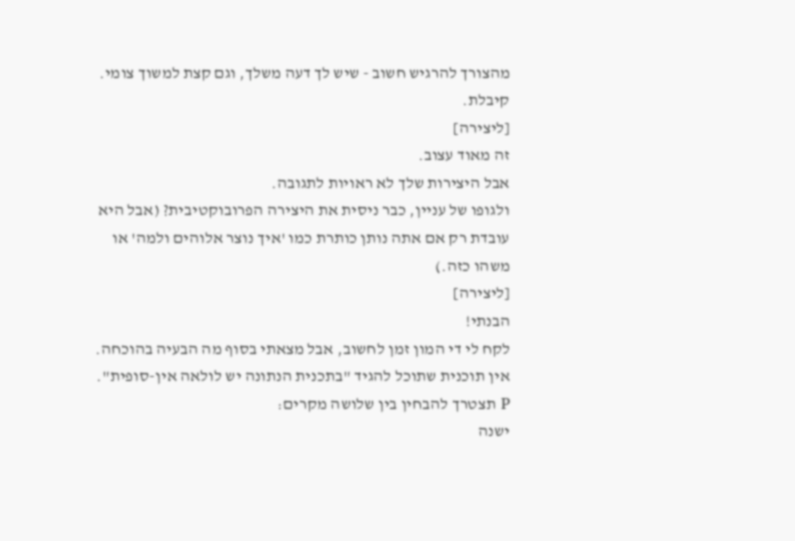מהצורך להרגיש חשוב - שיש לך דעה משלך, וגם קצת למשוך צומי.
קיבלת.
[ליצירה]
זה מאוד עצוב.
אבל היצירות שלך לא ראויות לתגובה.
ולגופו של עניין, כבר ניסית את היצירה הפרובוקטיבית? (אבל היא עובדת רק אם אתה נותן כותרת כמו 'איך נוצר אלוהים ולמה' או משהו כזה.)
[ליצירה]
הבנתי!
לקח לי די המון זמן לחשוב, אבל מצאתי בסוף מה הבעיה בהוכחה.
אין תוכנית שתוכל להגיד "בתכנית הנתונה יש לולאה אין-סופית".
P תצטרך להבחין בין שלושה מקרים:
ישנה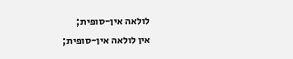לולאה אין-סופית;
אין לולאה אין-סופית;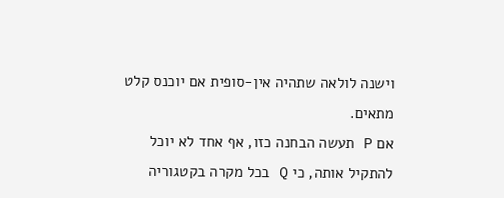וישנה לולאה שתהיה אין-סופית אם יוכנס קלט מתאים.
אם P תעשה הבחנה כזו, אף אחד לא יוכל להתקיל אותה, כי Q בכל מקרה בקטגוריה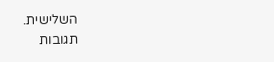השלישית.
תגובות